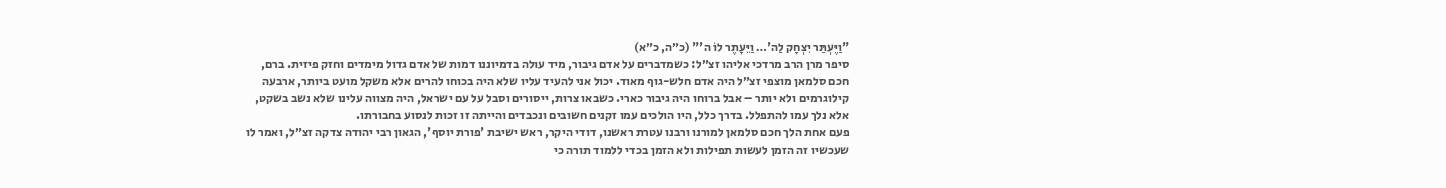"וַיֶּעְתַּר יִצְחָק לַה'… וַיֵּעָתֶר לוֹ ה'" (כ״ה, כ״א)
סיפר מרן הרב מרדכי אליהו זצ״ל: כשמדברים על אדם גיבור, מיד עולה בדמיוננו דמות של אדם גדול מימדים וחזק פיזית. ברם, חכם סלמאן מוצפי זצ״ל היה אדם חלש-גוף מאוד. יכול אני להעיד עליו שלא היה בכוחו להרים אלא משקל מועט ביותר, ארבעה קילוגרמים ולא יותר – אבל ברוחו היה גיבור כארי. כשבאו צרות, ייסורים וסבל על עם ישראל, היה מצווה עלינו שלא נשב בשקט, אלא נלך עמו להתפלל. בדרך כלל, היו הולכים עמו זקנים חשובים ונכבדים והייתה זו זכות לנסוע בחבורתו.
פעם אחת הלך חכם סלמאן למורנו ורבנו עטרת ראשנו, דודי היקר, ראש ישיבת 'פורת יוסף', הגאון רבי יהודה צדקה זצ״ל, ואמר לו שעכשיו זה הזמן לעשות תפילות ולא הזמן בכדי ללמוד תורה כי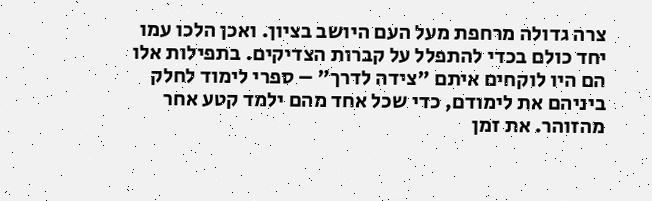צרה גדולה מרחפת מעל העם היושב בציון. ואכן הלכו עמו יחד כולם בכדי להתפלל על קברות הצדיקים. בתפילות אלו הם היו לוקחים איתם "צידה לדרך" – ספרי לימוד לחלק ביניהם את לימודם, כדי שכל אחד מהם ילמד קטע אחר מהזוהר. את זמן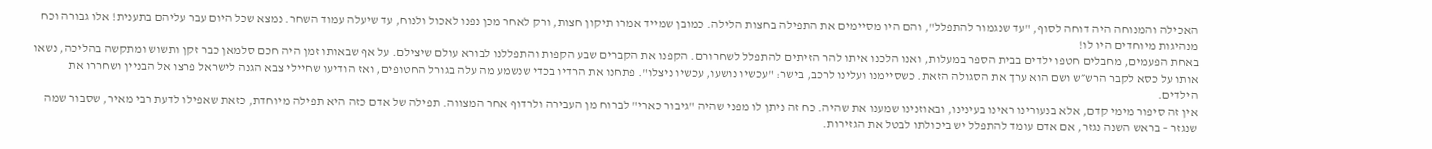האכילה והמנוחה היה דוחה לסוף, "עד שנגמור להתפלל", והם היו מסיימים את התפילה בחצות הלילה. כמובן שמייד אמרו תיקון חצות, ורק לאחר מכן נפנו לאכול ולנוח, עד שיעלה עמוד השחר. נמצא שכל היום עבר עליהם בתענית! אלו גבורה וכח מנהיגות מיוחדים היו לו!
באחת הפעמים, מחבלים חטפו ילדים בבית הספר במעלות, ואנו הלכנו איתו להר הזיתים להתפלל לשחרורם. הקפנו את הקברים שבע הקפות והתפללנו לבורא עולם שיצילם. על אף שבאותו זמן היה חכם סלמאן כבר זקן ותשוש ומתקשה בהליכה, נשאו אותו על כסא לקבר הרש״ש ושם הוא ערך את הסגולה הזאת. כשסיימנו ועלינו לרכב, בישר: "עכשיו נושעו, עכשיו ניצלו". פתחנו את הרדיו בכדי שנשמע מה עלה בגורל החטופים, ואז הודיעו שחיילי צבא הגנה לישראל פרצו אל הבניין ושחררו את הילדים.
אין זה סיפור מימי קדם, אלא בנעורינו ראינו בעינינו, ובאוזנינו שמענו את שהיה. כח זה ניתן לו מפני שהיה "גיבור כארי" לברוח מן העבירה ולרדוף אחר המצווה. תפילה של אדם כזה היא תפילה מיוחדת, כזאת שאפילו לדעת רבי מאיר, שסבור שמה שנגזר – בראש השנה נגזר, אם אדם עומד להתפלל יש ביכולתו לבטל את הגזירות.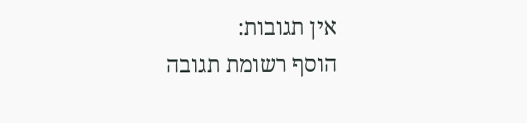אין תגובות:
הוסף רשומת תגובה